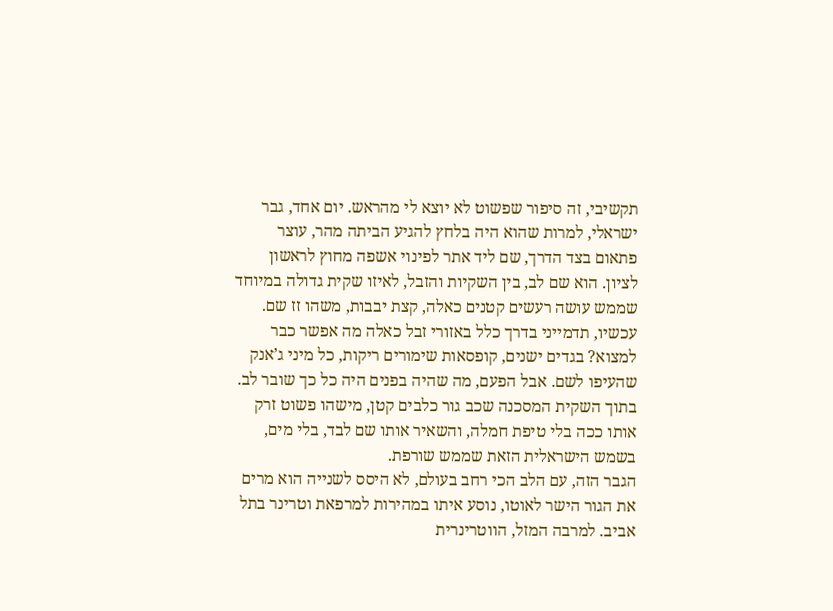תקשיבי, זה סיפור שפשוט לא יוצא לי מהראש. יום אחד, גבר ישראלי, למרות שהוא היה בלחץ להגיע הביתה מהר, עוצר פתאום בצד הדרך, שם ליד אתר לפינוי אשפה מחוץ לראשון לציון. הוא שם לב, בין השקיות והזבל, לאיזו שקית גדולה במיוחד שממש עושה רעשים קטנים כאלה, קצת יבבות, משהו זז שם.
עכשיו, תדמייני בדרך כלל באזורי זבל כאלה מה אפשר כבר למצוא? בגדים ישנים, קופסאות שימורים ריקות, כל מיני ג’אנק שהעיפו לשם. אבל הפעם, מה שהיה בפנים היה כל כך שובר לב. בתוך השקית המסכנה שכב גור כלבים קטן, מישהו פשוט זרק אותו ככה בלי טיפת חמלה, והשאיר אותו שם לבד, בלי מים, בשמש הישראלית הזאת שממש שורפת.
הגבר הזה, עם הלב הכי רחב בעולם, לא היסס לשנייה הוא מרים את הגור הישר לאוטו, נוסע איתו במהירות למרפאת וטרינר בתל אביב. למרבה המזל, הווטרינרית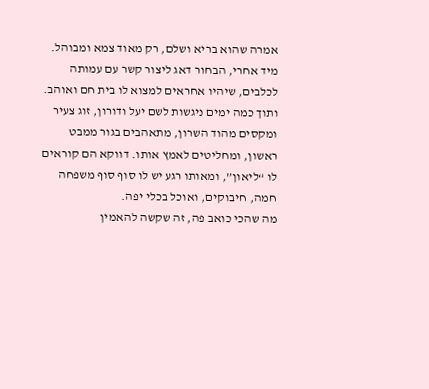אמרה שהוא בריא ושלם, רק מאוד צמא ומבוהל. מיד אחרי, הבחור דאג ליצור קשר עם עמותה לכלבים, שיהיו אחראים למצוא לו בית חם ואוהב.
ותוך כמה ימים ניגשות לשם יעל ודורון, זוג צעיר ומקסים מהוד השרון, מתאהבים בגור ממבט ראשון, ומחליטים לאמץ אותו. דווקא הם קוראים לו “ליאון”, ומאותו רגע יש לו סוף סוף משפחה חמה, חיבוקים, ואוכל בכלי יפה.
מה שהכי כואב פה, זה שקשה להאמין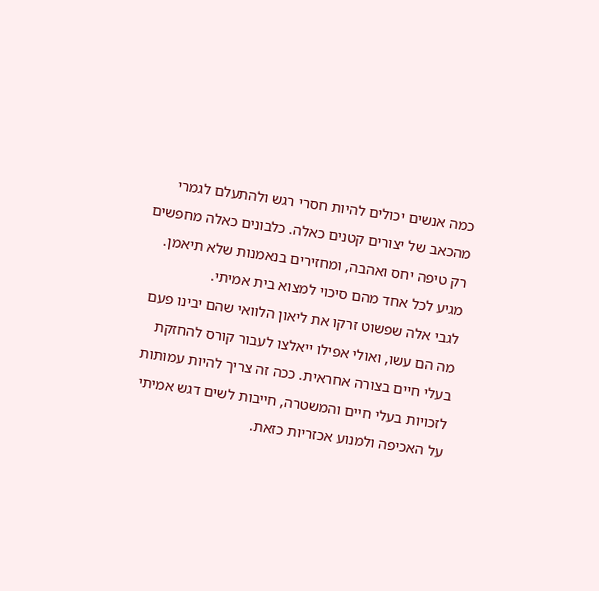כמה אנשים יכולים להיות חסרי רגש ולהתעלם לגמרי מהכאב של יצורים קטנים כאלה. כלבונים כאלה מחפשים רק טיפה יחס ואהבה, ומחזירים בנאמנות שלא תיאמן. מגיע לכל אחד מהם סיכוי למצוא בית אמיתי.
לגבי אלה שפשוט זרקו את ליאון הלוואי שהם יבינו פעם מה הם עשו, ואולי אפילו ייאלצו לעבור קורס להחזקת בעלי חיים בצורה אחראית. ככה זה צריך להיות עמותות לזכויות בעלי חיים והמשטרה, חייבות לשים דגש אמיתי על האכיפה ולמנוע אכזריות כזאת.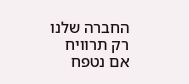החברה שלנו רק תרוויח אם נטפח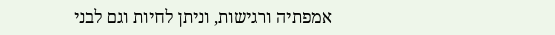אמפתיה ורגישות, וניתן לחיות וגם לבני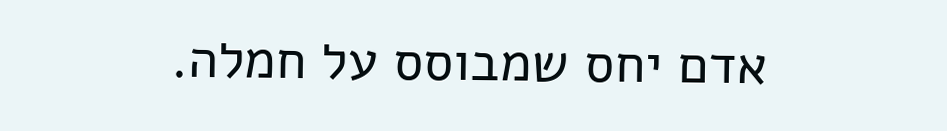אדם יחס שמבוסס על חמלה.